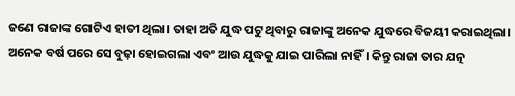ଜଣେ ରାଜାଙ୍କ ଗୋଟିଏ ହାତୀ ଥିଲା। ତାହା ଅତି ଯୁଦ୍ଧ ପଟୁ ଥିବାରୁ ରାଜାଙ୍କୁ ଅନେକ ଯୁଦ୍ଧରେ ବିଜୟୀ କରାଇଥିଲା। ଅନେକ ବର୍ଷ ପରେ ସେ ବୁଢ଼ା ହୋଇଗଲା ଏବଂ ଆଉ ଯୁଦ୍ଧକୁ ଯାଇ ପାରିଲା ନାହିଁ। କିନ୍ତୁ ରାଜା ତାର ଯତ୍ନ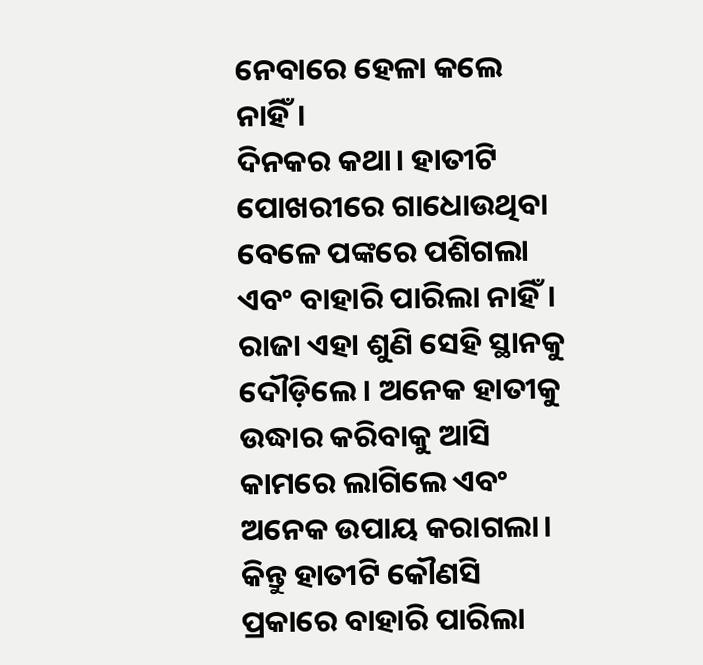ନେବାରେ ହେଳା କଲେ ନାହିଁ।
ଦିନକର କଥା। ହାତୀଟି ପୋଖରୀରେ ଗାଧୋଉଥିବା ବେଳେ ପଙ୍କରେ ପଶିଗଲା ଏବଂ ବାହାରି ପାରିଲା ନାହିଁ। ରାଜା ଏହା ଶୁଣି ସେହି ସ୍ଥାନକୁ ଦୌଡ଼ିଲେ। ଅନେକ ହାତୀକୁ ଉଦ୍ଧାର କରିବାକୁ ଆସି କାମରେ ଲାଗିଲେ ଏବଂ ଅନେକ ଉପାୟ କରାଗଲା। କିନ୍ତୁ ହାତୀଟି କୌଣସି ପ୍ରକାରେ ବାହାରି ପାରିଲା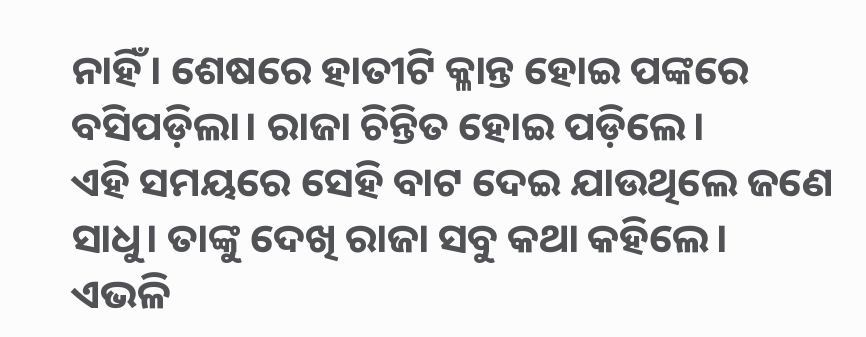ନାହିଁ। ଶେଷରେ ହାତୀଟି କ୍ଳାନ୍ତ ହୋଇ ପଙ୍କରେ ବସିପଡ଼ିଲା। ରାଜା ଚିନ୍ତିତ ହୋଇ ପଡ଼ିଲେ।
ଏହି ସମୟରେ ସେହି ବାଟ ଦେଇ ଯାଉଥିଲେ ଜଣେ ସାଧୁ। ତାଙ୍କୁ ଦେଖି ରାଜା ସବୁ କଥା କହିଲେ। ଏଭଳି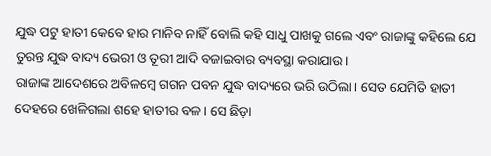ଯୁଦ୍ଧ ପଟୁ ହାତୀ କେବେ ହାର ମାନିବ ନାହିଁ ବୋଲି କହି ସାଧୁ ପାଖକୁ ଗଲେ ଏବଂ ରାଜାଙ୍କୁ କହିଲେ ଯେ ତୁରନ୍ତ ଯୁଦ୍ଧ ବାଦ୍ୟ ଭେରୀ ଓ ତୂରୀ ଆଦି ବଜାଇବାର ବ୍ୟବସ୍ଥା କରାଯାଉ।
ରାଜାଙ୍କ ଆଦେଶରେ ଅବିଳମ୍ବେ ଗଗନ ପବନ ଯୁଦ୍ଧ ବାଦ୍ୟରେ ଭରି ଉଠିଲା। ସେତ ଯେମିତି ହାତୀ ଦେହରେ ଖେଳିଗଲା ଶହେ ହାତୀର ବଳ। ସେ ଛିଡ଼ା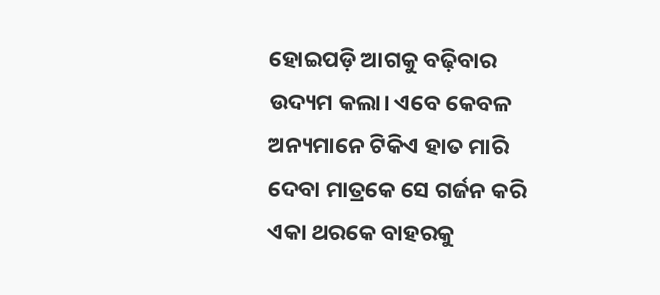ହୋଇପଡ଼ି ଆଗକୁ ବଢ଼ିବାର ଉଦ୍ୟମ କଲା। ଏବେ କେବଳ ଅନ୍ୟମାନେ ଟିକିଏ ହାତ ମାରି ଦେବା ମାତ୍ରକେ ସେ ଗର୍ଜନ କରି ଏକା ଥରକେ ବାହରକୁ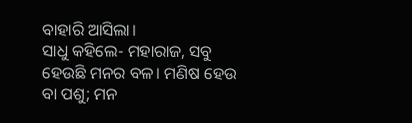ବାହାରି ଆସିଲା।
ସାଧୁ କହିଲେ- ମହାରାଜ, ସବୁ ହେଉଛି ମନର ବଳ। ମଣିଷ ହେଉ ବା ପଶୁ; ମନ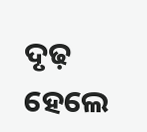ଦୃଢ଼ ହେଲେ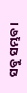ସବୁ ସମ୍ଭବ।